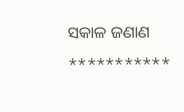ସକାଳ ଜଣାଣ
***********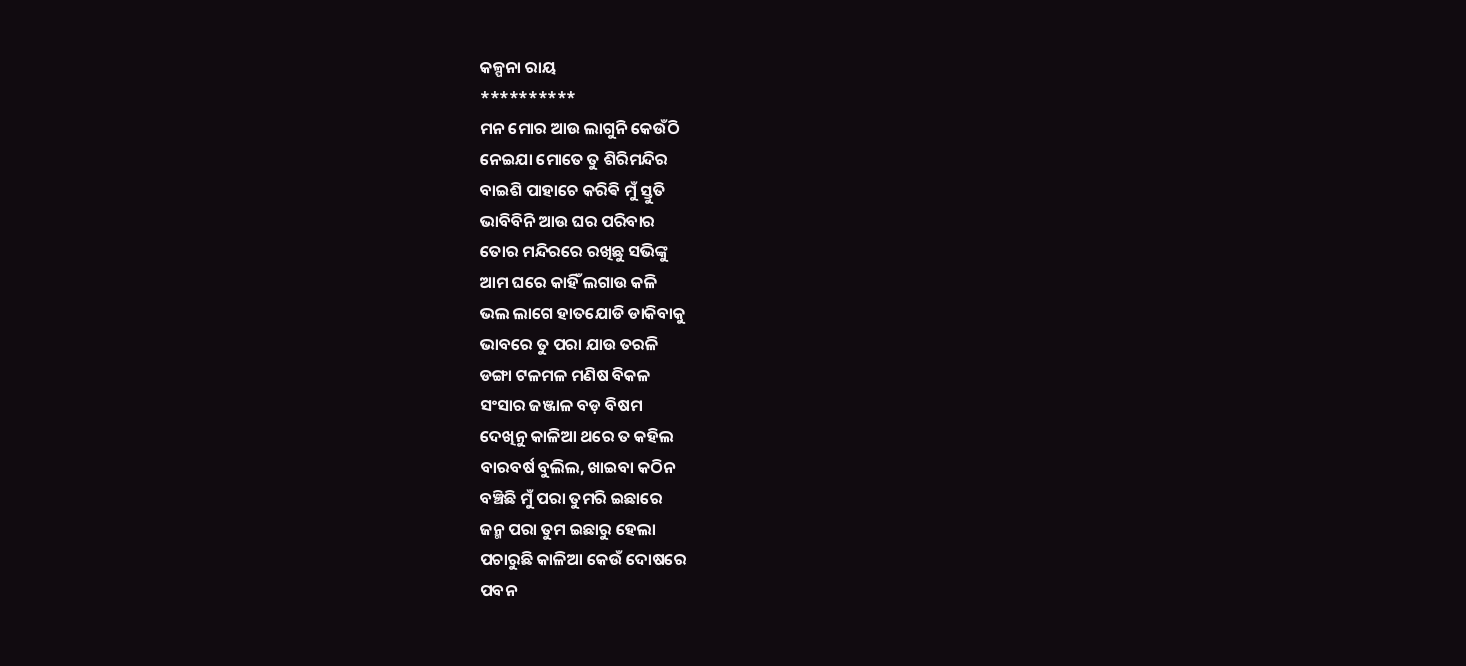କଳ୍ପନା ରାୟ
**********
ମନ ମୋର ଆଉ ଲାଗୁନି କେଉଁଠି
ନେଇଯା ମୋତେ ତୁ ଶିରିମନ୍ଦିର
ବାଇଶି ପାହାଚେ କରିଵି ମୁଁ ସ୍ତୁତି
ଭାବିବିନି ଆଉ ଘର ପରିବାର
ତୋର ମନ୍ଦିରରେ ରଖିଛୁ ସଭିଙ୍କୁ
ଆମ ଘରେ କାହିଁ ଲଗାଉ କଳି
ଭଲ ଲାଗେ ହାତଯୋଡି ଡାକିବାକୁ
ଭାବରେ ତୁ ପରା ଯାଉ ତରଳି
ଡଙ୍ଗା ଟଳମଳ ମଣିଷ ବିକଳ
ସଂସାର ଜଞ୍ଜାଳ ବଡ଼ ବିଷମ
ଦେଖିନୁ କାଳିଆ ଥରେ ତ କହିଲ
ବାରବର୍ଷ ବୁଲିଲ, ଖାଇବା କଠିନ
ବଞ୍ଚିଛି ମୁଁ ପରା ତୁମରି ଇଛାରେ
ଜନ୍ମ ପରା ତୁମ ଇଛାରୁ ହେଲା
ପଚାରୁଛି କାଳିଆ କେଉଁ ଦୋଷରେ
ପବନ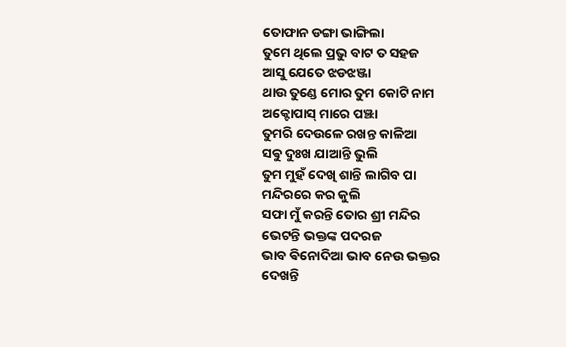ତୋଫାନ ଡଙ୍ଗା ଭାଙ୍ଗିଲା
ତୁମେ ଥିଲେ ପ୍ରଭୁ ବାଟ ତ ସହଜ
ଆସୁ ଯେତେ ଝଡଝଞ୍ଜା
ଥାଉ ତୁଣ୍ଡେ ମୋର ତୁମ କୋଟି ନାମ
ଅକ୍ଟୋପାସ୍ ମାରେ ପଞ୍ଝା
ତୁମରି ଦେଉଳେ ରଖନ୍ତ କାଳିଆ
ସଵୁ ଦୁଃଖ ଯାଆନ୍ତି ଭୁଲି
ତୁମ ମୁହଁ ଦେଖି ଶାନ୍ତି ଲାଗିବ ପା
ମନ୍ଦିରରେ କର କୁଲି
ସଫା ମୁଁ କରନ୍ତି ତୋର ଶ୍ରୀ ମନ୍ଦିର
ଭେଟନ୍ତି ଭକ୍ତଙ୍କ ପଦରଜ
ଭାବ ଵିନୋଦିଆ ଭାବ ନେଉ ଭକ୍ତର
ଦେଖନ୍ତି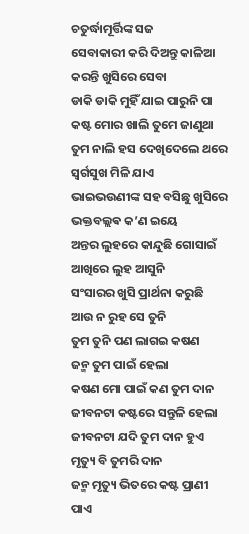ଚତୁର୍ଦ୍ଧାମୂର୍ତ୍ତିଙ୍କ ସଜ
ସେବାକାରୀ କରି ଦିଅନ୍ତୁ କାଳିଆ
କରନ୍ତି ଖୁସିରେ ସେବା
ଡାକି ଡାକି ମୁହିଁ ଯାଇ ପାରୁନି ପା
କଷ୍ଟ ମୋର ଖାଲି ତୁମେ ଜାଣୁଥା
ତୁମ ନାଲି ହସ ଦେଖିଦେଲେ ଥରେ
ସ୍ବର୍ଗସୁଖ ମିଳି ଯାଏ
ଭାଇଭଉଣୀଙ୍କ ସହ ବସିଛୁ ଖୁସିରେ
ଭକ୍ତବଲ୍ଲଵ କ’ଣ ଇୟେ
ଅନ୍ତର ଲୁହରେ କାନ୍ଦୁଛି ଗୋସାଇଁ
ଆଖିରେ ଲୁହ ଆସୁନି
ସଂସାରର ଖୁସି ପ୍ରାର୍ଥନା କରୁଛି
ଆଉ ନ ରୁହ ସେ ତୁନି
ତୁମ ତୁନି ପଣ ଲାଗଇ କଷଣ
ଜନ୍ମ ତୁମ ପାଇଁ ହେଲା
କଷଣ ମୋ ପାଇଁ କଣ ତୁମ ଦାନ
ଜୀବନଟା କଷ୍ଟରେ ସନ୍ତୁଳି ହେଲା
ଜୀବନଟା ଯଦି ତୁମ ଦାନ ହୁଏ
ମୃତ୍ୟୁ ବି ତୁମରି ଦାନ
ଜନ୍ମ ମୃତ୍ୟୁ ଭିତରେ କଷ୍ଟ ପ୍ରାଣୀ ପାଏ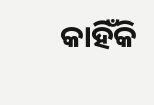କାହିଁକି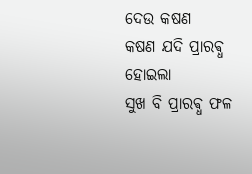ଦେଉ କଷଣ
କଷଣ ଯଦି ପ୍ରାରଵ୍ଧ ହୋଇଲା
ସୁଖ ବି ପ୍ରାରଵ୍ଧ ଫଳ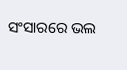ସଂସାରରେ ଭଲ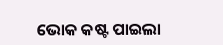ଭୋକ କଷ୍ଟ ପାଇଲା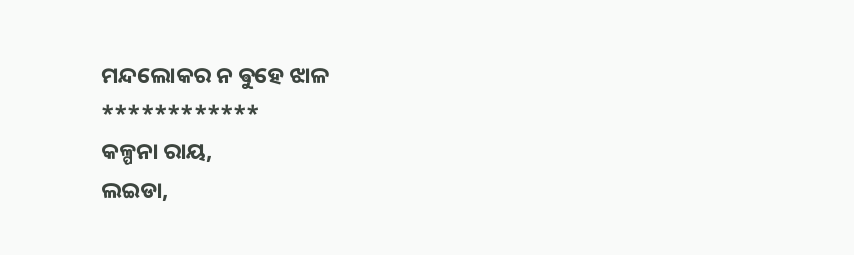ମନ୍ଦଲୋକର ନ ଵୁହେ ଝାଳ
************
କଳ୍ପନା ରାୟ,
ଲଇଡା,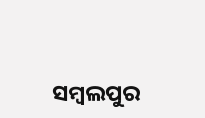ସମ୍ବଲପୁର